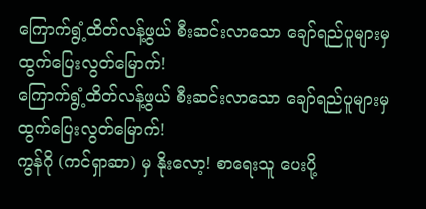ကြောက်ရွံ့ထိတ်လန့်ဖွယ် စီးဆင်းလာသော ချော်ရည်ပူများမှ ထွက်ပြေးလွတ်မြောက်!
ကြောက်ရွံ့ထိတ်လန့်ဖွယ် စီးဆင်းလာသော ချော်ရည်ပူများမှ ထွက်ပြေးလွတ်မြောက်!
ကွန်ဂို (ကင်ရှာဆာ) မှ နိုးလော့! စာရေးသူ ပေးပို့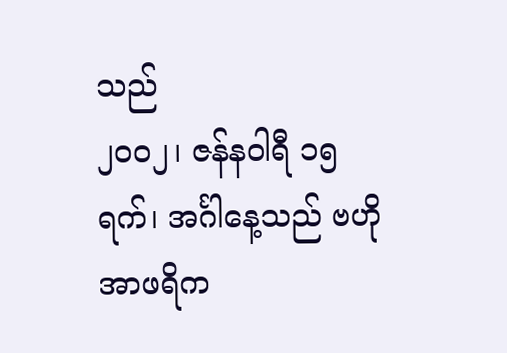သည်
၂၀၀၂၊ ဇန်နဝါရီ ၁၅ ရက်၊ အင်္ဂါနေ့သည် ဗဟိုအာဖရိက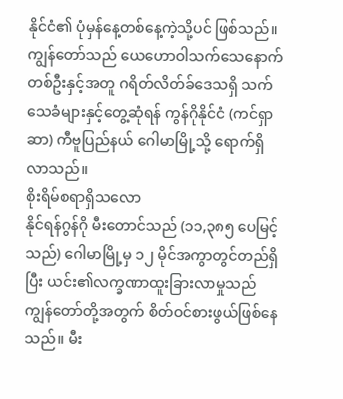နိုင်ငံ၏ ပုံမှန်နေ့တစ်နေ့ကဲ့သို့ပင် ဖြစ်သည်။ ကျွန်တော်သည် ယေဟောဝါသက်သေနောက်တစ်ဦးနှင့်အတူ ဂရိတ်လိတ်ခ်ဒေသရှိ သက်သေခံများနှင့်တွေ့ဆုံရန် ကွန်ဂိုနိုင်ငံ (ကင်ရှာဆာ) ကီဗူပြည်နယ် ဂေါမာမြို့သို့ ရောက်ရှိလာသည်။
စိုးရိမ်စရာရှိသလော
နိုင်ရန်ဂွန်ဂို မီးတောင်သည် (၁၁,၃၈၅ ပေမြင့်သည်) ဂေါမာမြို့မှ ၁၂ မိုင်အကွာတွင်တည်ရှိပြီး ယင်း၏လက္ခဏာထူးခြားလာမှုသည် ကျွန်တော်တို့အတွက် စိတ်ဝင်စားဖွယ်ဖြစ်နေသည်။ မီး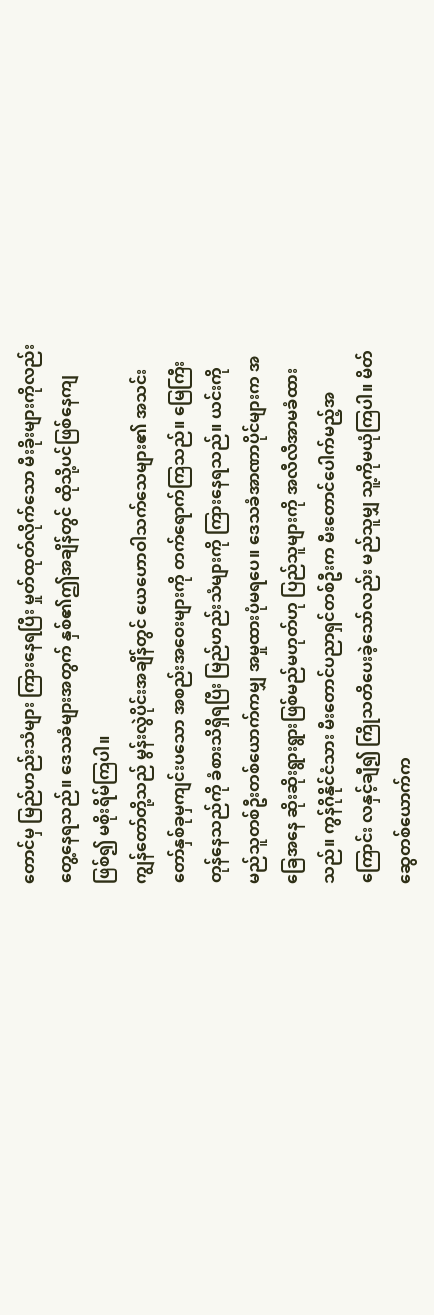တောင်မှ မြည်ဟည်းသံများ ကြားနေရပြီး မှုတ်ထုတ်လိုက်သော မီးခိုးများကိုလည်း တွေ့နေရသည်။ ဒေသခံများအတွက် နှစ်၏ဤအချိန်တွင် ထိုသို့ပင်ဖြစ်နေကျဖြစ်၍ မစိုးရိမ်ကြပါ။
ကျွန်တော်တို့သည် မွန်းလွဲပိုင်းအချိန်တွင် ယေဟောဝါသက်သေများ၏ အသင်းတော်နှစ်ခုမှကျင်းပသော အစည်းအဝေးများကို တက်ရောက်ကြသည်။ မြေကြီးတုန်နေသည်ကို ခံစားသိရှိရပြီး မြည်ဟည်းသံများကို ကြားနေရသည်။ ယင်းကို မည်သူတစ်ဦးတစ်ယောက်ကမျှ အမှုထားပုံမရပေ။ ဒေသခံအာဏာပိုင်များက အခြေအနေ ဆိုးဆိုးရွားရွားဖြစ်မည်မဟုတ်ဟု ပြည်သူများကို အလီလီအာမခံထားသည်။ ကွန်ဂိုနိုင်ငံသား မီးတောင်ပညာရှင်တစ်ဦးက မီးတောင်ပေါက်မည့်အကြောင်း လနှင့်ချီ၍ ကြိုသတိပေးခဲ့သော်လည်း မည်သူမျှ သူ့ကိုမယုံကြပါ။ မိတ်ဆွေတစ်ယောက်က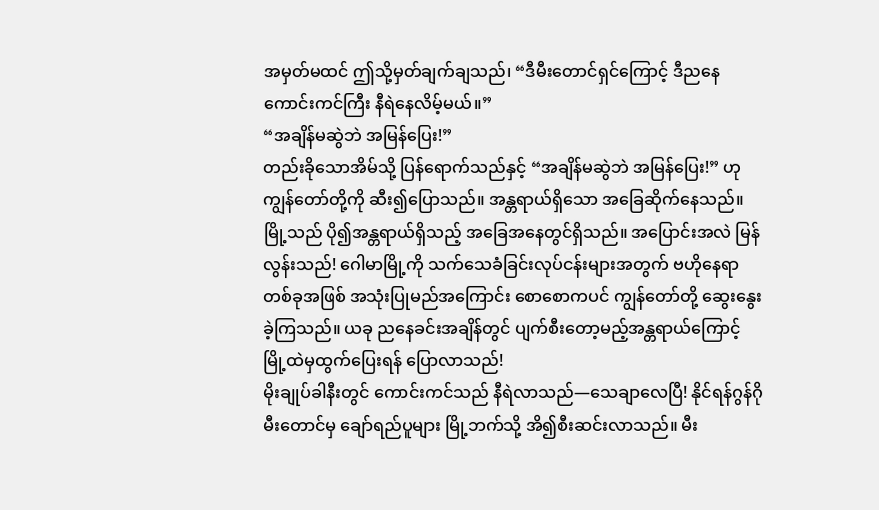အမှတ်မထင် ဤသို့မှတ်ချက်ချသည်၊ “ဒီမီးတောင်ရှင်ကြောင့် ဒီညနေ ကောင်းကင်ကြီး နီရဲနေလိမ့်မယ်။”
“အချိန်မဆွဲဘဲ အမြန်ပြေး!”
တည်းခိုသောအိမ်သို့ ပြန်ရောက်သည်နှင့် “အချိန်မဆွဲဘဲ အမြန်ပြေး!” ဟု ကျွန်တော်တို့ကို ဆီး၍ပြောသည်။ အန္တရာယ်ရှိသော အခြေဆိုက်နေသည်။ မြို့သည် ပို၍အန္တရာယ်ရှိသည့် အခြေအနေတွင်ရှိသည်။ အပြောင်းအလဲ မြန်လွန်းသည်! ဂေါမာမြို့ကို သက်သေခံခြင်းလုပ်ငန်းများအတွက် ဗဟိုနေရာတစ်ခုအဖြစ် အသုံးပြုမည်အကြောင်း စောစောကပင် ကျွန်တော်တို့ ဆွေးနွေးခဲ့ကြသည်။ ယခု ညနေခင်းအချိန်တွင် ပျက်စီးတော့မည့်အန္တရာယ်ကြောင့် မြို့ထဲမှထွက်ပြေးရန် ပြောလာသည်!
မိုးချုပ်ခါနီးတွင် ကောင်းကင်သည် နီရဲလာသည်—သေချာလေပြီ! နိုင်ရန်ဂွန်ဂို မီးတောင်မှ ချော်ရည်ပူများ မြို့ဘက်သို့ အိ၍စီးဆင်းလာသည်။ မီး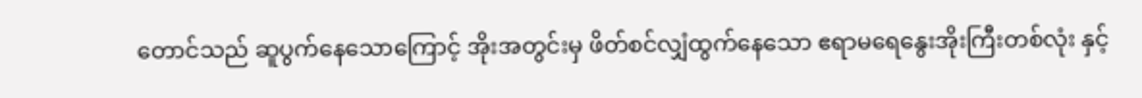တောင်သည် ဆူပွက်နေသောကြောင့် အိုးအတွင်းမှ ဖိတ်စင်လျှံထွက်နေသော ဧရာမရေနွေးအိုးကြီးတစ်လုံး နှင့်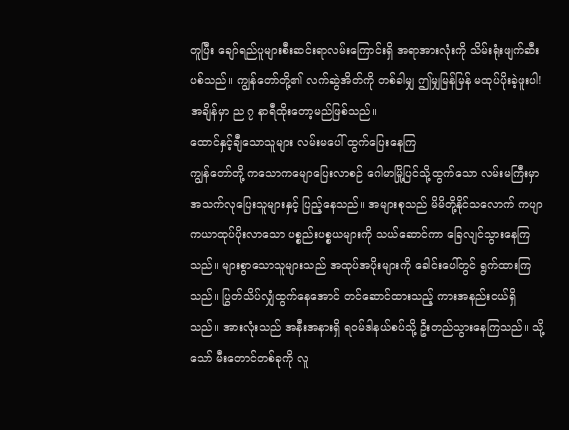တူပြီး ချော်ရည်ပူများစီးဆင်းရာလမ်းကြောင်းရှိ အရာအားလုံးကို သိမ်းရုံးဖျက်ဆီးပစ်သည်။ ကျွန်တော်တို့၏ လက်ဆွဲအိတ်ကို တစ်ခါမျှ ဤမျှမြန်မြန် မထုပ်ပိုးခဲ့ဖူးပါ! အချိန်မှာ ည ၇ နာရီထိုးတော့မည်ဖြစ်သည်။
ထောင်နှင့်ချီသောသူများ လမ်းမပေါ် ထွက်ပြေးနေကြ
ကျွန်တော်တို့ ကသောကမျောပြေးလာစဉ် ဂေါမာမြို့ပြင်သို့ထွက်သော လမ်းမကြီးမှာ အသက်လုပြေးသူများနှင့် ပြည့်နေသည်။ အများစုသည် မိမိတို့နိုင်သလောက် ကပျာကယာထုပ်ပိုးလာသော ပစ္စည်းပစ္စယများကို သယ်ဆောင်ကာ ခြေလျင်သွားနေကြသည်။ များစွာသောသူများသည် အထုပ်အပိုးများကို ခေါင်းပေါ်တွင် ရွက်ထားကြသည်။ ပြွတ်သိပ်လျှံထွက်နေအောင် တင်ဆောင်ထားသည့် ကားအနည်းငယ်ရှိသည်။ အားလုံးသည် အနီးအနားရှိ ရဝမ်ဒါနယ်စပ်သို့ ဦးတည်သွားနေကြသည်။ သို့သော် မီးတောင်တစ်ခုကို လူ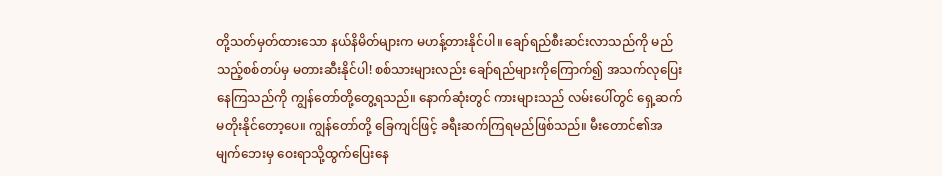တို့သတ်မှတ်ထားသော နယ်နိမိတ်များက မဟန့်တားနိုင်ပါ။ ချော်ရည်စီးဆင်းလာသည်ကို မည်သည့်စစ်တပ်မှ မတားဆီးနိုင်ပါ! စစ်သားများလည်း ချော်ရည်များကိုကြောက်၍ အသက်လုပြေးနေကြသည်ကို ကျွန်တော်တို့တွေ့ရသည်။ နောက်ဆုံးတွင် ကားများသည် လမ်းပေါ်တွင် ရှေ့ဆက်မတိုးနိုင်တော့ပေ။ ကျွန်တော်တို့ ခြေကျင်ဖြင့် ခရီးဆက်ကြရမည်ဖြစ်သည်။ မီးတောင်၏အမျက်ဘေးမှ ဝေးရာသို့ထွက်ပြေးနေ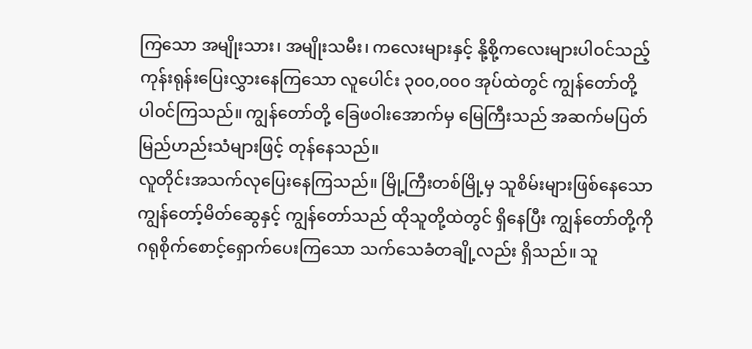ကြသော အမျိုးသား၊ အမျိုးသမီး၊ ကလေးများနှင့် နို့စို့ကလေးများပါဝင်သည့် ကုန်းရုန်းပြေးလွှားနေကြသော လူပေါင်း ၃၀၀,၀၀၀ အုပ်ထဲတွင် ကျွန်တော်တို့ ပါဝင်ကြသည်။ ကျွန်တော်တို့ ခြေဖဝါးအောက်မှ မြေကြီးသည် အဆက်မပြတ် မြည်ဟည်းသံများဖြင့် တုန်နေသည်။
လူတိုင်းအသက်လုပြေးနေကြသည်။ မြို့ကြီးတစ်မြို့မှ သူစိမ်းများဖြစ်နေသော ကျွန်တော့်မိတ်ဆွေနှင့် ကျွန်တော်သည် ထိုသူတို့ထဲတွင် ရှိနေပြီး ကျွန်တော်တို့ကို ဂရုစိုက်စောင့်ရှောက်ပေးကြသော သက်သေခံတချို့လည်း ရှိသည်။ သူ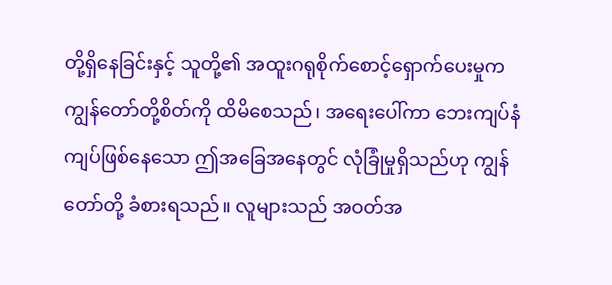တို့ရှိနေခြင်းနှင့် သူတို့၏ အထူးဂရုစိုက်စောင့်ရှောက်ပေးမှုက ကျွန်တော်တို့စိတ်ကို ထိမိစေသည်၊ အရေးပေါ်ကာ ဘေးကျပ်နံကျပ်ဖြစ်နေသော ဤအခြေအနေတွင် လုံခြုံမှုရှိသည်ဟု ကျွန်တော်တို့ ခံစားရသည်။ လူများသည် အဝတ်အ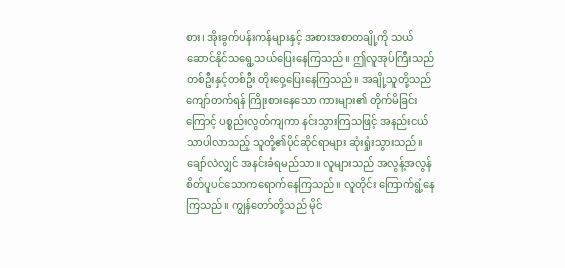စား၊ အိုးခွက်ပန်းကန်များနှင့် အစားအစာတချို့ကို သယ်ဆောင်နိုင်သရွေ့သယ်ပြေးနေကြသည်။ ဤလူအုပ်ကြီးသည် တစ်ဦးနှင့်တစ်ဦး တိုးဝှေ့ပြေးနေကြသည်။ အချို့သူတို့သည် ကျော်တက်ရန် ကြိုးစားနေသော ကားများ၏ တိုက်မိခြင်းကြောင့် ပစ္စည်းလွတ်ကျကာ နင်းသွားကြသဖြင့် အနည်းငယ်သာပါလာသည့် သူတို့၏ပိုင်ဆိုင်ရာများ ဆုံးရှုံးသွားသည်။ ချော်လဲလျှင် အနင်းခံရမည်သာ။ လူများသည် အလွန့်အလွန် စိတ်ပူပင်သောကရောက်နေကြသည်။ လူတိုင်း ကြောက်ရွံ့နေကြသည်။ ကျွန်တော်တို့သည် မိုင်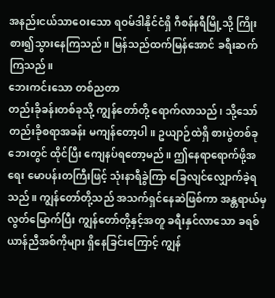အနည်းငယ်သာဝေးသော ရဝမ်ဒါနိုင်ငံရှိ ဂီစန်နရီမြို့သို့ ကြိုးစား၍သွားနေကြသည်။ မြန်သည်ထက်မြန်အောင် ခရီးဆက်ကြသည်။
ဘေးကင်းသော တစ်ညတာ
တည်းခိုခန်းတစ်ခုသို့ ကျွန်တော်တို့ ရောက်လာသည်၊ သို့သော် တည်းခိုစရာအခန်း မကျန်တော့ပါ။ ဥယျာဉ်ထဲရှိ စားပွဲတစ်ခုဘေးတွင် ထိုင်ပြီး ကျေနပ်ရတော့မည်။ ဤနေရာရောက်ဖို့အရေး မောပန်းတကြီးဖြင့် သုံးနာရီခွဲကြာ ခြေလျင်လျှောက်ခဲ့ရသည်။ ကျွန်တော်တို့သည် အသက်ရှင်နေဆဲဖြစ်ကာ အန္တရာယ်မှလွတ်မြောက်ပြီး ကျွန်တော်တို့နှင့်အတူ ခရီးနှင်လာသော ခရစ်ယာန်ညီအစ်ကိုများ ရှိနေခြင်းကြောင့် ကျွန်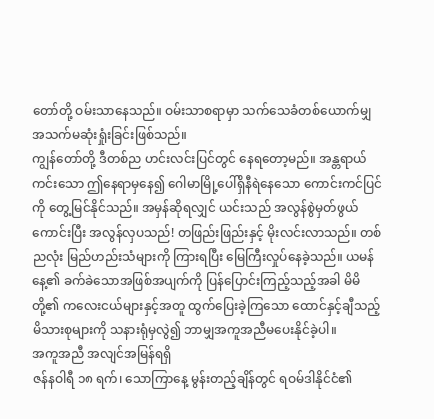တော်တို့ ဝမ်းသာနေသည်။ ဝမ်းသာစရာမှာ သက်သေခံတစ်ယောက်မျှ အသက်မဆုံးရှုံးခြင်းဖြစ်သည်။
ကျွန်တော်တို့ ဒီတစ်ည ဟင်းလင်းပြင်တွင် နေရတော့မည်။ အန္တရာယ်ကင်းသော ဤနေရာမှနေ၍ ဂေါမာမြို့ပေါ်ရှိနီရဲနေသော ကောင်းကင်ပြင်ကို တွေ့မြင်နိုင်သည်။ အမှန်ဆိုရလျှင် ယင်းသည် အလွန်စွဲမှတ်ဖွယ်ကောင်းပြီး အလွန်လှပသည်! တဖြည်းဖြည်းနှင့် မိုးလင်းလာသည်။ တစ်ညလုံး မြည်ဟည်းသံများကို ကြားရပြီး မြေကြီးလှုပ်နေခဲ့သည်။ ယမန်နေ့၏ ခက်ခဲသောအဖြစ်အပျက်ကို ပြန်ပြောင်းကြည့်သည့်အခါ မိမိတို့၏ ကလေးငယ်များနှင့်အတူ ထွက်ပြေးခဲ့ကြသော ထောင်နှင့်ချီသည့် မိသားစုများကို သနားရုံမှလွဲ၍ ဘာမျှအကူအညီမပေးနိုင်ခဲ့ပါ။
အကူအညီ အလျင်အမြန်ရရှိ
ဇန်နဝါရီ ၁၈ ရက်၊ သောကြာနေ့ မွန်းတည့်ချိန်တွင် ရဝမ်ဒါနိုင်ငံ၏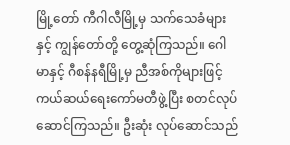မြို့တော် ကီဂါလီမြို့မှ သက်သေခံများနှင့် ကျွန်တော်တို့ တွေ့ဆုံကြသည်။ ဂေါမာနှင့် ဂီစန်နရီမြို့မှ ညီအစ်ကိုများဖြင့် ကယ်ဆယ်ရေးကော်မတီဖွဲ့ပြီး စတင်လုပ်ဆောင်ကြသည်။ ဦးဆုံး လုပ်ဆောင်သည်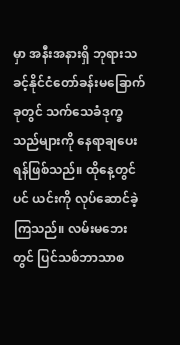မှာ အနီးအနားရှိ ဘုရားသခင့်နိုင်ငံတော်ခန်းမခြောက်ခုတွင် သက်သေခံဒုက္ခသည်များကို နေရာချပေးရန်ဖြစ်သည်။ ထိုနေ့တွင်ပင် ယင်းကို လုပ်ဆောင်ခဲ့ကြသည်။ လမ်းမဘေးတွင် ပြင်သစ်ဘာသာစ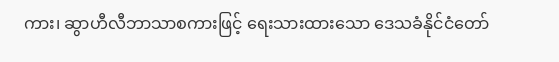ကား၊ ဆွာဟီလီဘာသာစကားဖြင့် ရေးသားထားသော ဒေသခံနိုင်ငံတော်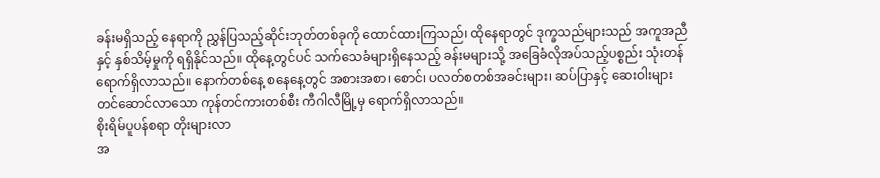ခန်းမရှိသည့် နေရာကို ညွှန်ပြသည့်ဆိုင်းဘုတ်တစ်ခုကို ထောင်ထားကြသည်၊ ထိုနေရာတွင် ဒုက္ခသည်များသည် အကူအညီနှင့် နှစ်သိမ့်မှုကို ရရှိနိုင်သည်။ ထိုနေ့တွင်ပင် သက်သေခံများရှိနေသည့် ခန်းမများသို့ အခြေခံလိုအပ်သည့်ပစ္စည်း သုံးတန်ရောက်ရှိလာသည်။ နောက်တစ်နေ့ စနေနေ့တွင် အစားအစာ၊ စောင်၊ ပလတ်စတစ်အခင်းများ၊ ဆပ်ပြာနှင့် ဆေးဝါးများတင်ဆောင်လာသော ကုန်တင်ကားတစ်စီး ကီဂါလီမြို့မှ ရောက်ရှိလာသည်။
စိုးရိမ်ပူပန်စရာ တိုးများလာ
အ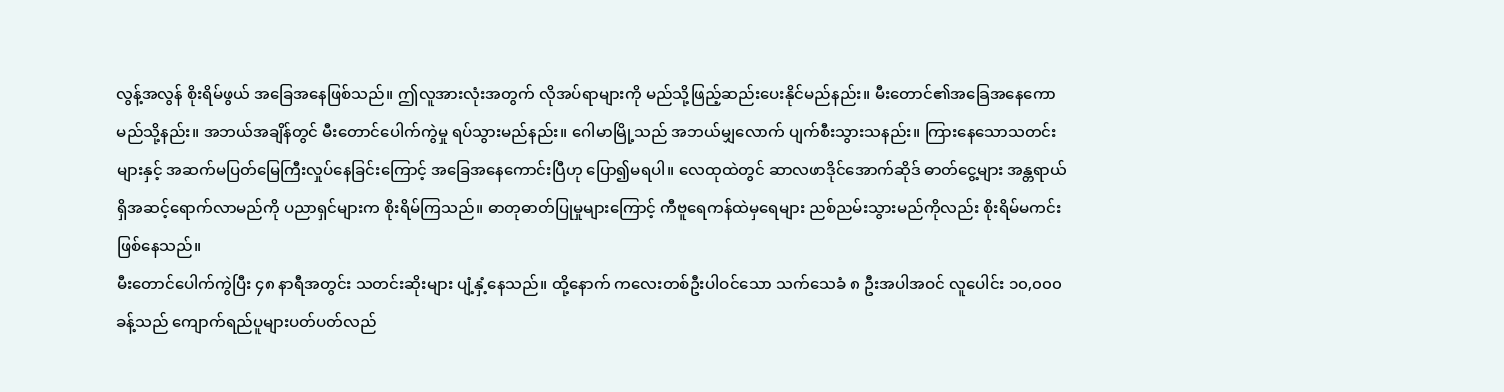လွန့်အလွန် စိုးရိမ်ဖွယ် အခြေအနေဖြစ်သည်။ ဤလူအားလုံးအတွက် လိုအပ်ရာများကို မည်သို့ဖြည့်ဆည်းပေးနိုင်မည်နည်း။ မီးတောင်၏အခြေအနေကော မည်သို့နည်း။ အဘယ်အချိန်တွင် မီးတောင်ပေါက်ကွဲမှု ရပ်သွားမည်နည်း။ ဂေါမာမြို့သည် အဘယ်မျှလောက် ပျက်စီးသွားသနည်း။ ကြားနေသောသတင်းများနှင့် အဆက်မပြတ်မြေကြီးလှုပ်နေခြင်းကြောင့် အခြေအနေကောင်းပြီဟု ပြော၍မရပါ။ လေထုထဲတွင် ဆာလဖာဒိုင်အောက်ဆိုဒ် ဓာတ်ငွေ့များ အန္တရာယ်ရှိအဆင့်ရောက်လာမည်ကို ပညာရှင်များက စိုးရိမ်ကြသည်။ ဓာတုဓာတ်ပြုမှုများကြောင့် ကီဗူရေကန်ထဲမှရေများ ညစ်ညမ်းသွားမည်ကိုလည်း စိုးရိမ်မကင်းဖြစ်နေသည်။
မီးတောင်ပေါက်ကွဲပြီး ၄၈ နာရီအတွင်း သတင်းဆိုးများ ပျံ့နှံ့နေသည်။ ထို့နောက် ကလေးတစ်ဦးပါဝင်သော သက်သေခံ ၈ ဦးအပါအဝင် လူပေါင်း ၁၀,၀၀၀ ခန့်သည် ကျောက်ရည်ပူများပတ်ပတ်လည်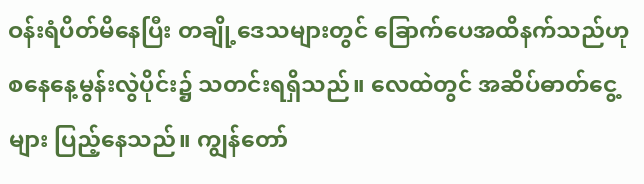ဝန်းရံပိတ်မိနေပြီး တချို့ဒေသများတွင် ခြောက်ပေအထိနက်သည်ဟု စနေနေ့မွန်းလွဲပိုင်း၌ သတင်းရရှိသည်။ လေထဲတွင် အဆိပ်ဓာတ်ငွေ့များ ပြည့်နေသည်။ ကျွန်တော်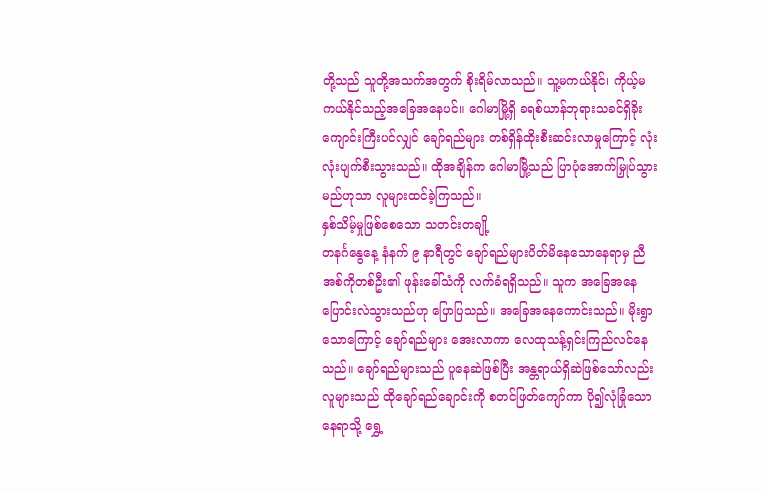တို့သည် သူတို့အသက်အတွက် စိုးရိမ်လာသည်။ သူ့မကယ်နိုင်၊ ကိုယ့်မကယ်နိုင်သည့်အခြေအနေပင်။ ဂေါမာမြို့ရှိ ခရစ်ယာန်ဘုရားသခင်ရှိခိုးကျောင်းကြီးပင်လျှင် ချော်ရည်များ တစ်ရှိန်ထိုးစီးဆင်းလာမှုကြောင့် လုံးလုံးပျက်စီးသွားသည်။ ထိုအချိန်က ဂေါမာမြို့သည် ပြာပုံအောက်မြှုပ်သွားမည်ဟုသာ လူများထင်ခဲ့ကြသည်။
နှစ်သိမ့်မှုဖြစ်စေသော သတင်းတချို့
တနင်္ဂနွေနေ့ နံနက် ၉ နာရီတွင် ချော်ရည်များပိတ်မိနေသောနေရာမှ ညီအစ်ကိုတစ်ဦး၏ ဖုန်းခေါ်သံကို လက်ခံရရှိသည်။ သူက အခြေအနေ ပြောင်းလဲသွားသည်ဟု ပြောပြသည်။ အခြေအနေကောင်းသည်။ မိုးရွာသောကြောင့် ချော်ရည်များ အေးလာကာ လေထုသန့်ရှင်းကြည်လင်နေသည်။ ချော်ရည်များသည် ပူနေဆဲဖြစ်ပြီး အန္တရာယ်ရှိဆဲဖြစ်သော်လည်း လူများသည် ထိုချော်ရည်ချောင်းကို စတင်ဖြတ်ကျော်ကာ ပို၍လုံခြုံသောနေရာသို့ ရွှေ့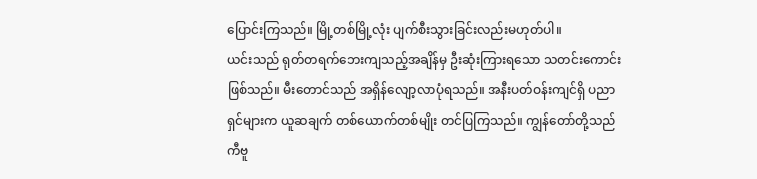ပြောင်းကြသည်။ မြို့တစ်မြို့လုံး ပျက်စီးသွားခြင်းလည်းမဟုတ်ပါ။
ယင်းသည် ရုတ်တရက်ဘေးကျသည့်အချိန်မှ ဦးဆုံးကြားရသော သတင်းကောင်းဖြစ်သည်။ မီးတောင်သည် အရှိန်လျော့လာပုံရသည်။ အနီးပတ်ဝန်းကျင်ရှိ ပညာရှင်များက ယူဆချက် တစ်ယောက်တစ်မျိုး တင်ပြကြသည်။ ကျွန်တော်တို့သည် ကီဗူ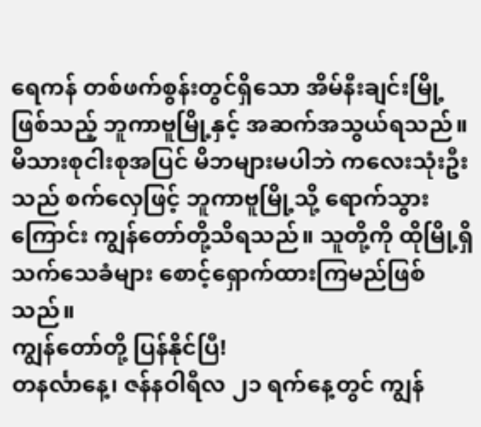ရေကန် တစ်ဖက်စွန်းတွင်ရှိသော အိမ်နီးချင်းမြို့ဖြစ်သည့် ဘူကာဗူမြို့နှင့် အဆက်အသွယ်ရသည်။ မိသားစုငါးစုအပြင် မိဘများမပါဘဲ ကလေးသုံးဦးသည် စက်လှေဖြင့် ဘူကာဗူမြို့သို့ ရောက်သွားကြောင်း ကျွန်တော်တို့သိရသည်။ သူတို့ကို ထိုမြို့ရှိ သက်သေခံများ စောင့်ရှောက်ထားကြမည်ဖြစ်သည်။
ကျွန်တော်တို့ ပြန်နိုင်ပြီ!
တနင်္လာနေ့၊ ဇန်နဝါရီလ ၂၁ ရက်နေ့တွင် ကျွန်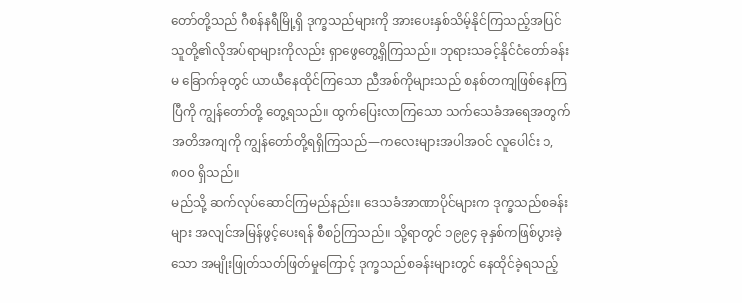တော်တို့သည် ဂီစန်နရီမြို့ရှိ ဒုက္ခသည်များကို အားပေးနှစ်သိမ့်နိုင်ကြသည့်အပြင် သူတို့၏လိုအပ်ရာများကိုလည်း ရှာဖွေတွေ့ရှိကြသည်။ ဘုရားသခင့်နိုင်ငံတော်ခန်းမ ခြောက်ခုတွင် ယာယီနေထိုင်ကြသော ညီအစ်ကိုများသည် စနစ်တကျဖြစ်နေကြပြီကို ကျွန်တော်တို့ တွေ့ရသည်။ ထွက်ပြေးလာကြသော သက်သေခံအရေအတွက် အတိအကျကို ကျွန်တော်တို့ရရှိကြသည်—ကလေးများအပါအဝင် လူပေါင်း ၁,၈၀၀ ရှိသည်။
မည်သို့ ဆက်လုပ်ဆောင်ကြမည်နည်း။ ဒေသခံအာဏာပိုင်များက ဒုက္ခသည်စခန်းများ အလျင်အမြန်ဖွင့်ပေးရန် စီစဉ်ကြသည်။ သို့ရာတွင် ၁၉၉၄ ခုနှစ်ကဖြစ်ပွားခဲ့သော အမျိုးဖြုတ်သတ်ဖြတ်မှုကြောင့် ဒုက္ခသည်စခန်းများတွင် နေထိုင်ခဲ့ရသည့်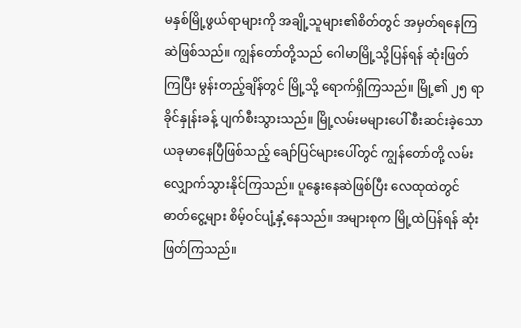မနှစ်မြို့ဖွယ်ရာများကို အချို့သူများ၏စိတ်တွင် အမှတ်ရနေကြဆဲဖြစ်သည်။ ကျွန်တော်တို့သည် ဂေါမာမြို့သို့ပြန်ရန် ဆုံးဖြတ်ကြပြီး မွန်းတည့်ချိန်တွင် မြို့သို့ ရောက်ရှိကြသည်။ မြို့၏ ၂၅ ရာခိုင်နှုန်းခန့် ပျက်စီးသွားသည်။ မြို့လမ်းမများပေါ် စီးဆင်းခဲ့သော ယခုမာနေပြီဖြစ်သည့် ချော်ပြင်များပေါ်တွင် ကျွန်တော်တို့ လမ်းလျှောက်သွားနိုင်ကြသည်။ ပူနွေးနေဆဲဖြစ်ပြီး လေထုထဲတွင် ဓာတ်ငွေ့များ စိမ့်ဝင်ပျံ့နှံ့နေသည်။ အများစုက မြို့ထဲပြန်ရန် ဆုံးဖြတ်ကြသည်။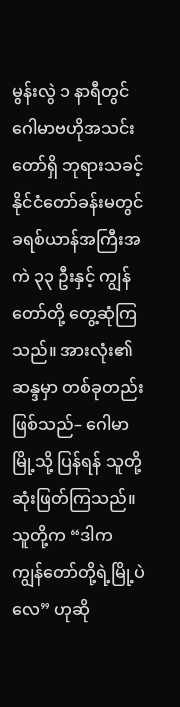မွန်းလွဲ ၁ နာရီတွင် ဂေါမာဗဟိုအသင်းတော်ရှိ ဘုရားသခင့်နိုင်ငံတော်ခန်းမတွင် ခရစ်ယာန်အကြီးအကဲ ၃၃ ဦးနှင့် ကျွန်တော်တို့ တွေ့ဆုံကြသည်။ အားလုံး၏ဆန္ဒမှာ တစ်ခုတည်းဖြစ်သည်– ဂေါမာမြို့သို့ ပြန်ရန် သူတို့ဆုံးဖြတ်ကြသည်။ သူတို့က “ဒါက ကျွန်တော်တို့ရဲ့မြို့ပဲလေ” ဟုဆို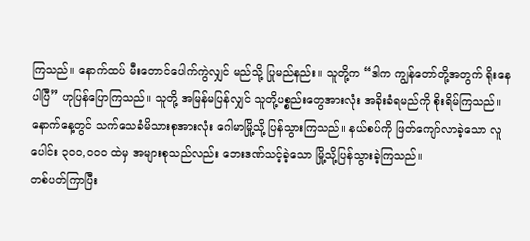ကြသည်။ နောက်ထပ် မီးတောင်ပေါက်ကွဲလျှင် မည်သို့ ပြုမည်နည်း။ သူတို့က “ဒါက ကျွန်တော်တို့အတွက် ရိုးနေပါပြီ” ဟုပြန်ပြောကြသည်။ သူတို့ အမြန်မပြန်လျှင် သူတို့ပစ္စည်းတွေအားလုံး အခိုးခံရမည်ကို စိုးရိမ်ကြသည်။ နောက်နေ့တွင် သက်သေခံမိသားစုအားလုံး ဂေါမာမြို့သို့ ပြန်သွားကြသည်။ နယ်စပ်ကို ဖြတ်ကျော်လာခဲ့သော လူပေါင်း ၃၀၀,၀၀၀ ထဲမှ အများစုသည်လည်း ဘေးဒဏ်သင့်ခဲ့သော မြို့သို့ပြန်သွားခဲ့ကြသည်။
တစ်ပတ်ကြာပြီး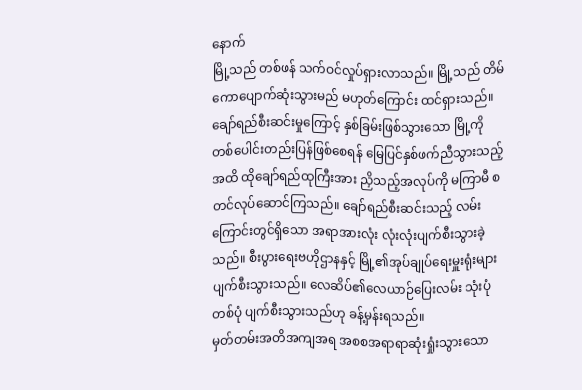နောက်
မြို့သည် တစ်ဖန် သက်ဝင်လှုပ်ရှားလာသည်။ မြို့သည် တိမ်ကောပျောက်ဆုံးသွားမည် မဟုတ်ကြောင်း ထင်ရှားသည်။ ချော်ရည်စီးဆင်းမှုကြောင့် နှစ်ခြမ်းဖြစ်သွားသော မြို့ကို တစ်ပေါင်းတည်းပြန်ဖြစ်စေရန် မြေပြင်နှစ်ဖက်ညီသွားသည့်အထိ ထိုချော်ရည်ထုကြီးအား ညှိသည့်အလုပ်ကို မကြာမီ စတင်လုပ်ဆောင်ကြသည်။ ချော်ရည်စီးဆင်းသည့် လမ်းကြောင်းတွင်ရှိသော အရာအားလုံး လုံးလုံးပျက်စီးသွားခဲ့သည်။ စီးပွားရေးဗဟိုဌာနနှင့် မြို့၏အုပ်ချုပ်ရေးမှူးရုံးများ ပျက်စီးသွားသည်။ လေဆိပ်၏လေယာဉ်ပြေးလမ်း သုံးပုံတစ်ပုံ ပျက်စီးသွားသည်ဟု ခန့်မှန်းရသည်။
မှတ်တမ်းအတိအကျအရ အစစအရာရာဆုံးရှုံးသွားသော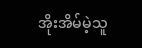အိုးအိမ်မဲ့သူ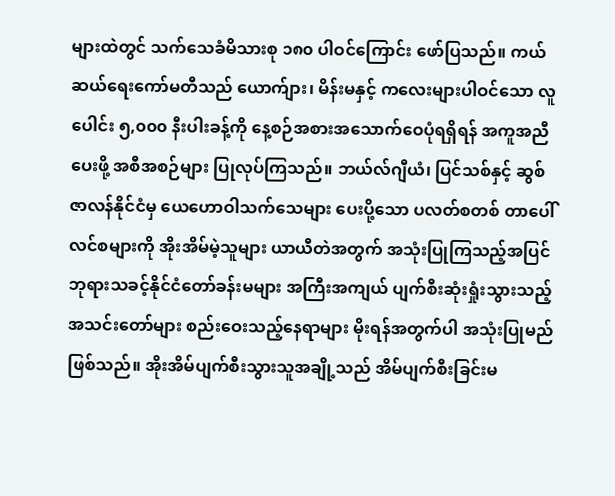များထဲတွင် သက်သေခံမိသားစု ၁၈၀ ပါဝင်ကြောင်း ဖော်ပြသည်။ ကယ်ဆယ်ရေးကော်မတီသည် ယောက်ျား၊ မိန်းမနှင့် ကလေးများပါဝင်သော လူပေါင်း ၅,၀၀၀ နီးပါးခန့်ကို နေ့စဉ်အစားအသောက်ဝေပုံရရှိရန် အကူအညီပေးဖို့ အစီအစဉ်များ ပြုလုပ်ကြသည်။ ဘယ်လ်ဂျီယံ၊ ပြင်သစ်နှင့် ဆွစ်ဇာလန်နိုင်ငံမှ ယေဟောဝါသက်သေများ ပေးပို့သော ပလတ်စတစ် တာပေါ်လင်စများကို အိုးအိမ်မဲ့သူများ ယာယီတဲအတွက် အသုံးပြုကြသည့်အပြင် ဘုရားသခင့်နိုင်ငံတော်ခန်းမများ အကြီးအကျယ် ပျက်စီးဆုံးရှုံးသွားသည့် အသင်းတော်များ စည်းဝေးသည့်နေရာများ မိုးရန်အတွက်ပါ အသုံးပြုမည်ဖြစ်သည်။ အိုးအိမ်ပျက်စီးသွားသူအချို့သည် အိမ်ပျက်စီးခြင်းမ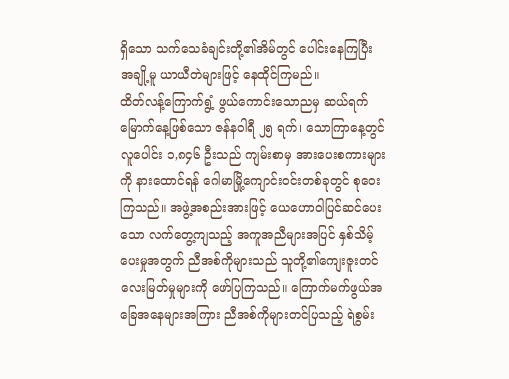ရှိသော သက်သေခံချင်းတို့၏အိမ်တွင် ပေါင်းနေကြပြီး အချို့မူ ယာယီတဲများဖြင့် နေထိုင်ကြမည်။
ထိတ်လန့်ကြောက်ရွံ့ ဖွယ်ကောင်းသောညမှ ဆယ်ရက်မြောက်နေ့ဖြစ်သော ဇန်နဝါရီ ၂၅ ရက်၊ သောကြာနေ့တွင် လူပေါင်း ၁,၈၄၆ ဦးသည် ကျမ်းစာမှ အားပေးစကားများကို နားထောင်ရန် ဂေါမာမြို့ကျောင်းဝင်းတစ်ခုတွင် စုဝေးကြသည်။ အဖွဲ့အစည်းအားဖြင့် ယေဟောဝါပြင်ဆင်ပေးသော လက်တွေ့ကျသည့် အကူအညီများအပြင် နှစ်သိမ့်ပေးမှုအတွက် ညီအစ်ကိုများသည် သူတို့၏ကျေးဇူးတင်လေးမြတ်မှုများကို ဖော်ပြကြသည်။ ကြောက်မက်ဖွယ်အခြေအနေများအကြား ညီအစ်ကိုများတင်ပြသည့် ရဲစွမ်း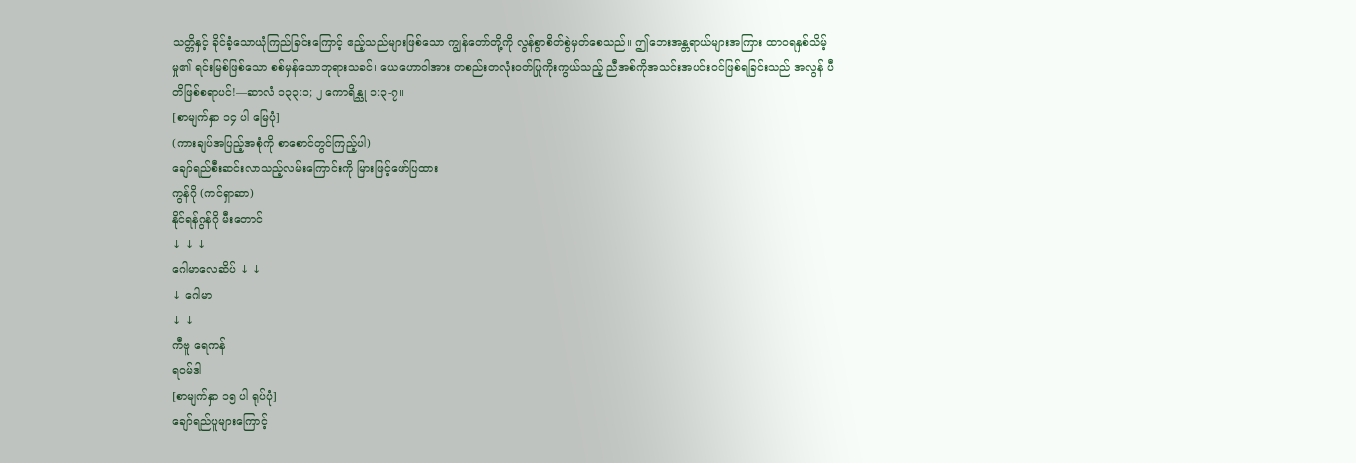သတ္တိနှင့် ခိုင်ခံ့သောယုံကြည်ခြင်းကြောင့် ဧည့်သည်များဖြစ်သော ကျွန်တော်တို့ကို လွန်စွာစိတ်စွဲမှတ်စေသည်။ ဤဘေးအန္တရာယ်များအကြား ထာဝရနှစ်သိမ့်မှု၏ ရင်းမြစ်ဖြစ်သော စစ်မှန်သောဘုရားသခင်၊ ယေဟောဝါအား တစည်းတလုံးဝတ်ပြုကိုးကွယ်သည့် ညီအစ်ကိုအသင်းအပင်းဝင်ဖြစ်ရခြင်းသည် အလွန် ပီတိဖြစ်စရာပင်!—ဆာလံ ၁၃၃:၁; ၂ ကောရိန္သု ၁:၃-၇။
[စာမျက်နှာ ၁၄ ပါ မြေပုံ]
(ကားချပ်အပြည့်အစုံကို စာစောင်တွင်ကြည့်ပါ)
ချော်ရည်စီးဆင်းလာသည့်လမ်းကြောင်းကို မြားဖြင့်ဖော်ပြထား
ကွန်ဂို (ကင်ရှာဆာ)
နိုင်ရန်ဂွန်ဂို မီးတောင်
↓ ↓ ↓
ဂေါမာလေဆိပ် ↓ ↓
↓ ဂေါမာ
↓ ↓
ကီဗူ ရေကန်
ရဝမ်ဒါ
[စာမျက်နှာ ၁၅ ပါ ရုပ်ပုံ]
ချော်ရည်ပူများကြောင့်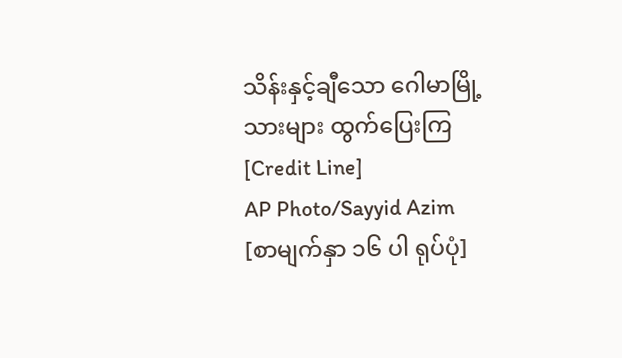သိန်းနှင့်ချီသော ဂေါမာမြို့သားများ ထွက်ပြေးကြ
[Credit Line]
AP Photo/Sayyid Azim
[စာမျက်နှာ ၁၆ ပါ ရုပ်ပုံ]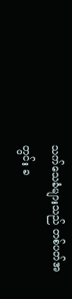သက်သေခံများသည် တစ်ပတ်အတွင်း ခ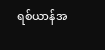ရစ်ယာန်အ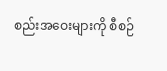စည်းအဝေးများကို စီစဉ်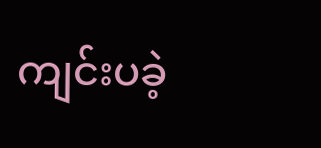ကျင်းပခဲ့